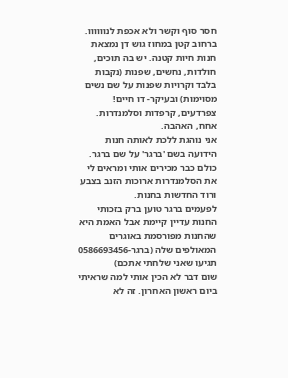חסר סוף וקשר ולא אכפת לנוווווו.
ברחוב קטן במחוז גוש דן נמצאת חנות חיות קטנה. יש בה תוכים, חולדות, נחשים, שפנות (נקבות בלבד וקרויות שפנות על שם נשים מסוימות) ובעיקר- דו חיים! צפרדעים, קרפדות וסלמנדרות. אחח, האהבה.
אני נוהגת ללכת לאותה חנות הידועה בשם 'ברגר' על שם ברגר. כולם כבר מכירים אותי ומראים לי את הסלמנדרות ארוכות הזנב בצבע ורוד החדשות בחנות.
לפעמים ברגר טוען ברק בזכותי החנות עדיין קיימת אבל האמת היא שהחנות מפורסמת באוגרים המאולפים שלה (ברגר-0586693456 תגיעו שאני שלחתי אתכם)
שום דבר לא הכין אותי למה שראיתי ביום ראשון האחרון. זה לא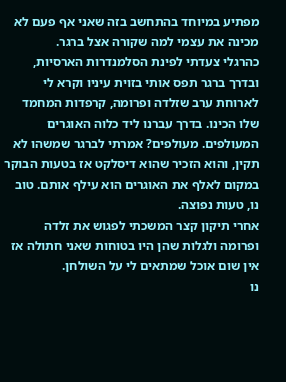מפתיע במיוחד בהתחשב בזה שאני אף פעם לא מכינה את עצמי למה שקורה אצל ברגר.
כהרגלי צעדתי לפינת הסלמנדרות הארסיות, ובדרך ברגר תפס אותי בזוית עיניו וקרא לי לארוחת ערב שזלדה ופרומה, קרפדות המחמד שלו הכינו. בדרך עברנו ליד כלוה האוגרים המעולפים. מעולפים? אמרתי לברגר שמשהו לא תקין, והוא הזכיר שהוא דיסלקט אז בטעות הבוקר במקום לאלף את האוגרים הוא עילף אותם. טוב נו, טעות נפוצה.
אחרי תיקון קצר המשכתי לפגוש את זלדה ופרומה ולגלות שהן היו בטוחות שאני חתולה אז אין שום אוכל שמתאים לי על השולחן.
נו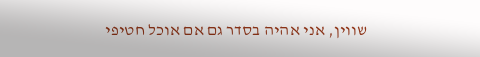שווין, אני אהיה בסדר גם אם אוכל חטיפי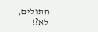חתולים, לא?!